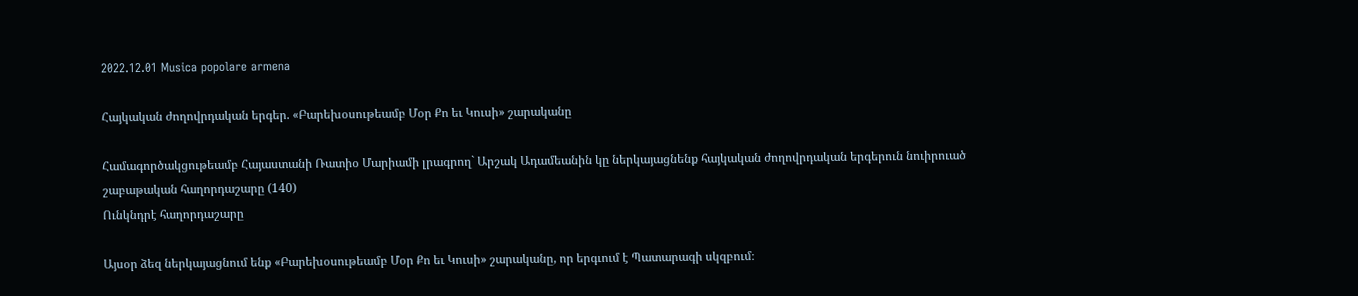2022.12.01 Musica popolare armena

Հայկական ժողովրդական երգեր. «Բարեխօսութեամբ Մօր Քո եւ Կուսի» շարականը

Համագործակցութեամբ Հայաստանի Ռատիօ Մարիամի լրագրող` Արշակ Ադամեանին կը ներկայացնենք հայկական ժողովրդական երգերուն նուիրուած շաբաթական հաղորդաշարը (140)
Ունկնդրէ հաղորդաշարը

Այսօր ձեզ ներկայացնում ենք «Բարեխօսութեամբ Մօր Քո եւ Կուսի» շարականը, որ երգւում է Պատարագի սկզբում։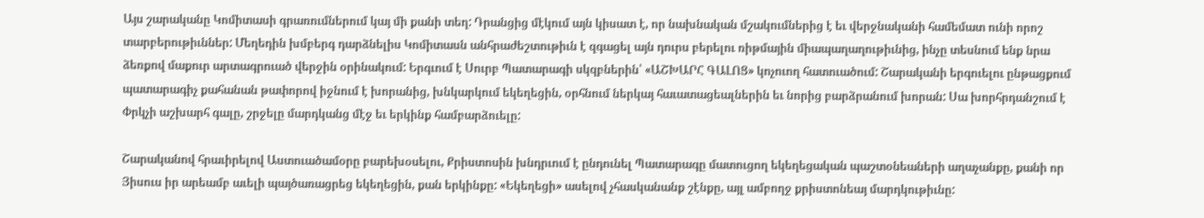Այս շարականը Կոմիտասի գրառումներում կայ մի քանի տեղ: Դրանցից մէկում այն կիսատ է, որ նախնական մշակումներից է եւ վերջնականի համեմատ ունի որոշ տարբերութիւններ: Մեղեդին խմբերգ դարձնելիս Կոմիտասն անհրաժեշտութիւն է զգացել այն դուրս բերելու ռիթմային միապաղաղութիւնից, ինչը տեսնում ենք նրա ձեռքով մաքուր արտագրուած վերջին օրինակում: Երգւում է Սուրբ Պատարագի սկզբներին՝ «ԱՇԽԱՐՀ ԳԱԼՈՑ» կոչուող հատուածում: Շարականի երգուելու ընթացքում պատարագիչ քահանան թափորով իջնում է խորանից, խնկարկում եկեղեցին, օրհնում ներկայ հաւատացեալներին եւ նորից բարձրանում խորան: Սա խորհրդանշում է Փրկչի աշխարհ գալը, շրջելը մարդկանց մէջ եւ երկինք համբարձուելը:

Շարականով հրաւիրելով Աստուածամօրը բարեխօսելու, Քրիստոսին խնդրւում է ընդունել Պատարագը մատուցող եկեղեցական պաշտօնեաների աղաչանքը, քանի որ Յիսուս իր արեամբ աւելի պայծառացրեց եկեղեցին, քան երկինքը: «Եկեղեցի» ասելով չհասկանանք շէնքը, այլ ամբողջ քրիստոնեայ մարդկութիւնը: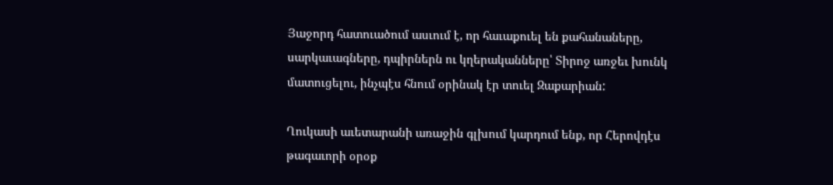Յաջորդ հատուածում ասւում է, որ հաւաքուել են քահանաները, սարկաւագները, դպիրներն ու կղերականները՝ Տիրոջ առջեւ խունկ մատուցելու, ինչպէս հնում օրինակ էր տուել Զաքարիան:

Ղուկասի աւետարանի առաջին գլխում կարդում ենք, որ Հերովդէս թագաւորի օրօք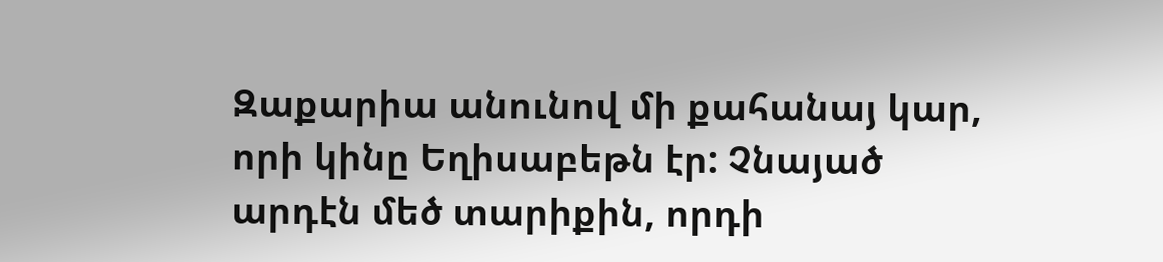Զաքարիա անունով մի քահանայ կար, որի կինը Եղիսաբեթն էր: Չնայած արդէն մեծ տարիքին, որդի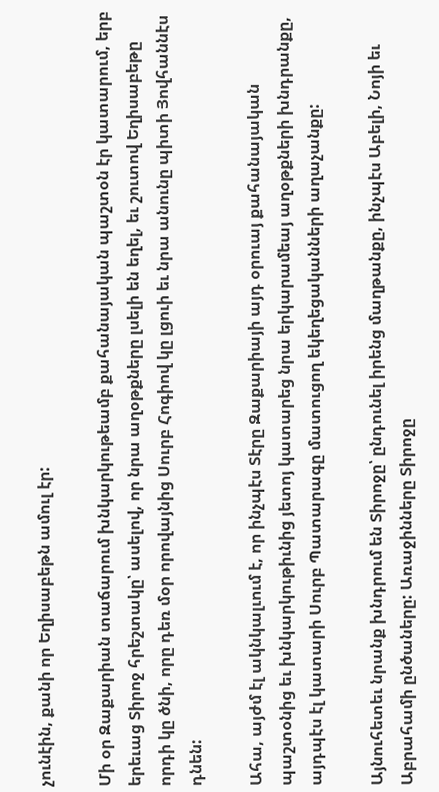չունէին, քանի որ Եղիսաբեթն ամուլ էր:

Մի օր Զաքարիան տաճարում խնկարկութեամբ քահանայական պաշտօն էր կատարում, երբ երեւաց Տիրոջ հրեշտակը՝ ասելով, որ նրա աղօթքները լսելի են եղել, եւ շուտով Եղիսաբեթը որդի կը ծնի, որը դեռ մօր որովայնից Սուրբ Հոգիով կը լցուի եւ նրա անունը պիտի Յովհաննէս դնեն:

Ահա, այժմ էլ ակնկալւում է, որ ինչպէս Տէրը Զաքարիայի այդ օրուայ քահանայական պաշտօնից եւ խնկարկութիւնից յետոյ կատարեց նրա երկարամեայ աղօթքների խնդրանքը, այդպէս էլ կատարի Սուրբ Պատարագը մատուցող եկեղեցականների աղաչանքը:

Այնուհետեւ նրանք խնդրում են Տիրոջը՝ ընդունել իրենց մաղթանքը, ինչպէս Աբելի, Նոյի եւ Աբրահամի ընծաները: Առաջինները Տիրոջը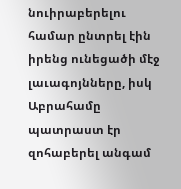նուիրաբերելու համար ընտրել էին իրենց ունեցածի մէջ լաւագոյնները, իսկ Աբրահամը պատրաստ էր զոհաբերել անգամ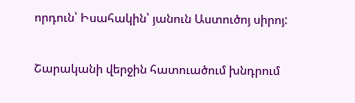որդուն՝ Իսահակին՝ յանուն Աստուծոյ սիրոյ:

Շարականի վերջին հատուածում խնդրում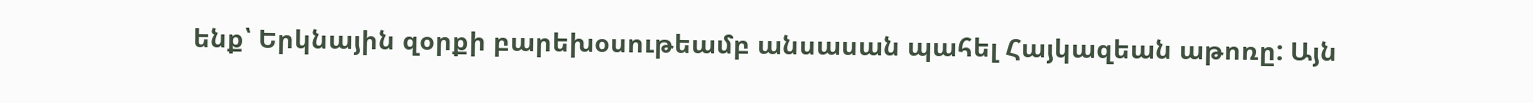ենք՝ Երկնային զօրքի բարեխօսութեամբ անսասան պահել Հայկազեան աթոռը: Այն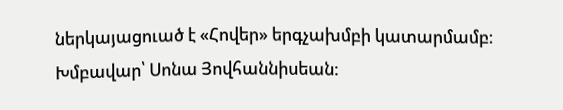ներկայացուած է «Հովեր» երգչախմբի կատարմամբ։ Խմբավար՝ Սոնա Յովհաննիսեան։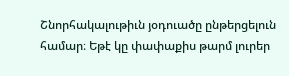Շնորհակալութիւն յօդուածը ընթերցելուն համար։ Եթէ կը փափաքիս թարմ լուրեր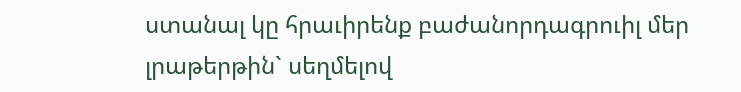ստանալ կը հրաւիրենք բաժանորդագրուիլ մեր լրաթերթին` սեղմելով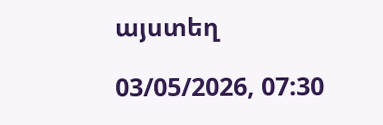այստեղ

03/05/2026, 07:30